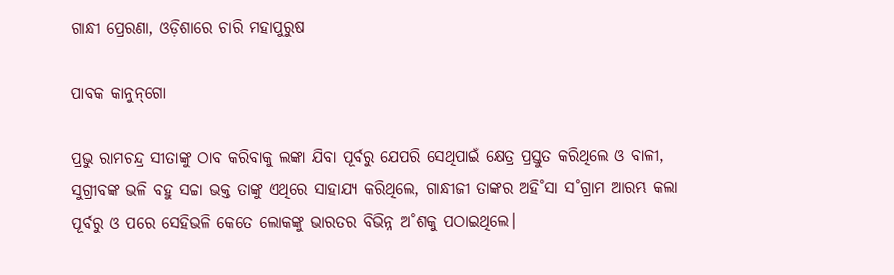ଗାନ୍ଧୀ ପ୍ରେରଣା, ଓଡ଼ିଶାରେ ଚାରି ମହାପୁରୁଷ

ପାବକ କାନୁନ୍‌ଗୋ

ପ୍ରଭୁ ରାମଚନ୍ଦ୍ର ସୀତାଙ୍କୁ ଠାବ କରିବାକୁ ଲଙ୍କା ଯିବା ପୂର୍ବରୁ ଯେପରି ସେଥିପାଇଁ କ୍ଷେତ୍ର ପ୍ରସ୍ତୁତ କରିଥିଲେ ଓ ବାଳୀ, ସୁଗ୍ରୀବଙ୍କ ଭଳି ବହୁ ସଚ୍ଚା ଭକ୍ତ ତାଙ୍କୁ ଏଥିରେ ସାହାଯ୍ୟ କରିଥିଲେ, ଗାନ୍ଧୀଜୀ ତାଙ୍କର ଅହି˚ସା ସ˚ଗ୍ରାମ ଆରମ୍ଭ କଲା ପୂର୍ବରୁ ଓ ପରେ ସେହିଭଳି କେତେ ଲୋକଙ୍କୁ ଭାରତର ବିଭିନ୍ନ ଅ˚ଶକୁ ପଠାଇଥିଲେ।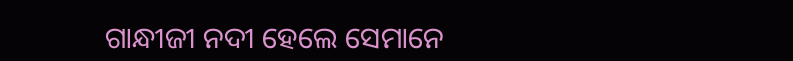ଗାନ୍ଧୀଜୀ ନଦୀ ହେଲେ ସେମାନେ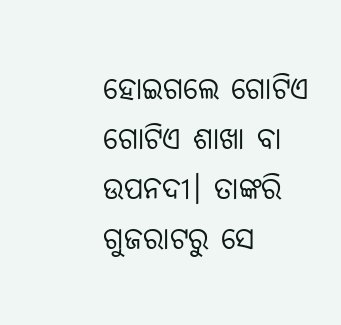ହୋଇଗଲେ ଗୋଟିଏ ଗୋଟିଏ ଶାଖା ବା ଉପନଦୀ। ତାଙ୍କରି ଗୁଜରାଟରୁ ସେ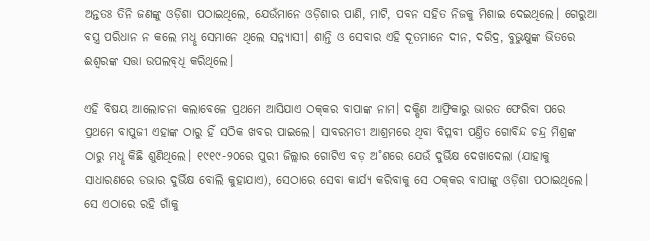ଅନ୍ତତଃ ତିନି ଜଣଙ୍କୁ ଓଡ଼ିଶା ପଠାଇଥିଲେ, ଯେଉଁମାନେ ଓଡ଼ିଶାର ପାଣି, ମାଟି, ପବନ ସହିତ ନିଜକୁ ମିଶାଇ ଦେଇଥିଲେ। ଗେରୁଆ ବସ୍ତ୍ର ପରିଧାନ ନ କଲେ ମଧୢ ସେମାନେ ଥିଲେ ସନ୍ନ୍ୟାସୀ। ଶାନ୍ତି ଓ ସେବାର ଏହି ଦୂତମାନେ ଦୀନ, ଦରିଦ୍ର, ବୁଭୁକ୍ଷୁଙ୍କ ଭିତରେ ଈଶ୍ବରଙ୍କ ସତ୍ତା ଉପଲବ୍‌ଧି କରିଥିଲେ।

ଏହି ବିଷୟ ଆଲୋଚନା କଲାବେଳେ ପ୍ରଥମେ ଆସିଯାଏ ଠକ୍‌କର ବାପାଙ୍କ ନାମ। ଦକ୍ଷିଣ ଆଫ୍ରିକାରୁ ଭାରତ ଫେରିବା ପରେ ପ୍ରଥମେ ବାପୁଜୀ ଏହାଙ୍କ ଠାରୁ ହିଁ ସଠିକ ଖବର ପାଇଲେ। ସାବରମତୀ ଆଶ୍ରମରେ ଥିବା ବିପ୍ଳବୀ ପଣ୍ତିତ ଗୋବିନ୍ଦ ଚନ୍ଦ୍ର ମିଶ୍ରଙ୍କ ଠାରୁ ମଧୢ କିଛି ଶୁଣିଥିଲେ। ୧୯୧୯-୨୦ରେ ପୁରୀ ଜିଲ୍ଲାର ଗୋଟିଏ ବଡ଼ ଅ˚ଶରେ ଯେଉଁ ଦୁର୍ଭିକ୍ଷ ଦେଖାଦେଲା (ଯାହାକୁ ସାଧାରଣରେ ଡଭାର ଦୁର୍ଭିକ୍ଷ ବୋଲି କୁହାଯାଏ), ସେଠାରେ ସେବା କାର୍ଯ୍ୟ କରିବାକୁ ସେ ଠକ୍‌କର ବାପାଙ୍କୁ ଓଡ଼ିଶା ପଠାଇଥିଲେ। ସେ ଏଠାରେ ରହି ଗାଁକୁ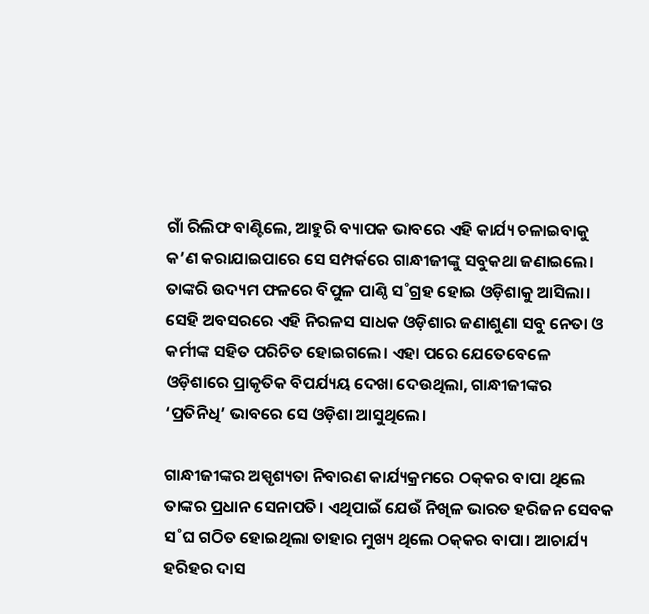ଗାଁ ରିଲିଫ ବାଣ୍ଟିଲେ, ଆହୁରି ବ୍ୟାପକ ଭାବରେ ଏହି କାର୍ଯ୍ୟ ଚଳାଇବାକୁ କ’ଣ କରାଯାଇପାରେ ସେ ସମ୍ପର୍କରେ ଗାନ୍ଧୀଜୀଙ୍କୁ ସବୁକଥା ଜଣାଇଲେ। ତାଙ୍କରି ଉଦ୍ୟମ ଫଳରେ ବିପୁଳ ପାଣ୍ଠି ସ˚ଗ୍ରହ ହୋଇ ଓଡ଼ିଶାକୁ ଆସିଲା। ସେହି ଅବସରରେ ଏହି ନିରଳସ ସାଧକ ଓଡ଼ିଶାର ଜଣାଶୁଣା ସବୁ ନେତା ଓ କର୍ମୀଙ୍କ ସହିତ ପରିଚିତ ହୋଇଗଲେ। ଏହା ପରେ ଯେତେବେଳେ ଓଡ଼ିଶାରେ ପ୍ରାକୃତିକ ବିପର୍ଯ୍ୟୟ ଦେଖା ଦେଉଥିଲା, ଗାନ୍ଧୀଜୀଙ୍କର ‘ପ୍ରତିନିଧି’ ଭାବରେ ସେ ଓଡ଼ିଶା ଆସୁଥିଲେ।

ଗାନ୍ଧୀଜୀଙ୍କର ଅସ୍ପୃଶ୍ୟତା ନିବାରଣ କାର୍ଯ୍ୟକ୍ରମରେ ଠକ୍‌କର ବାପା ଥିଲେ ତାଙ୍କର ପ୍ରଧାନ ସେନାପତି। ଏଥିପାଇଁ ଯେଉଁ ନିଖିଳ ଭାରତ ହରିଜନ ସେବକ ସ˚ଘ ଗଠିତ ହୋଇଥିଲା ତାହାର ମୁଖ୍ୟ ଥିଲେ ଠକ୍‌କର ବାପା। ଆଚାର୍ଯ୍ୟ ହରିହର ଦାସ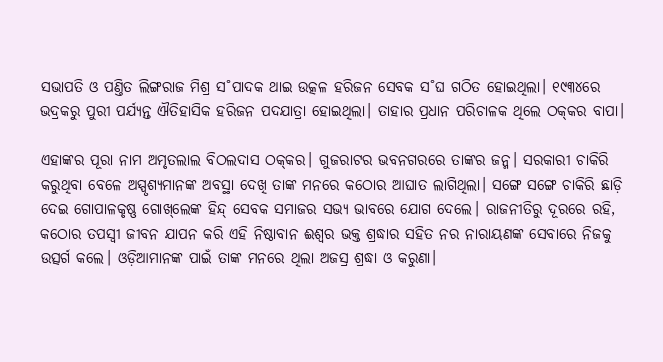ସଭାପତି ଓ ପଣ୍ତିତ ଲିଙ୍ଗରାଜ ମିଶ୍ର ସ˚ପାଦକ ଥାଇ ଉତ୍କଳ ହରିଜନ ସେବକ ସ˚ଘ ଗଠିତ ହୋଇଥିଲା। ୧୯୩୪ରେ ଭଦ୍ରକରୁ ପୁରୀ ପର୍ଯ୍ୟନ୍ତ ଐତିହାସିକ ହରିଜନ ପଦଯାତ୍ରା ହୋଇଥିଲା। ତାହାର ପ୍ରଧାନ ପରିଚାଳକ ଥିଲେ ଠକ୍‌କର ବାପା।

ଏହାଙ୍କର ପୂରା ନାମ ଅମୃତଲାଲ ବିଠଲଦାସ ଠକ୍‌କର। ଗୁଜରାଟର ଭବନଗରରେ ତାଙ୍କର ଜନ୍ମ। ସରକାରୀ ଚାକିରି କରୁଥିବା ବେଳେ ଅସ୍ପୃଶ୍ୟମାନଙ୍କ ଅବସ୍ଥା ଦେଖି ତାଙ୍କ ମନରେ କଠୋର ଆଘାତ ଲାଗିଥିଲା। ସଙ୍ଗେ ସଙ୍ଗେ ଚାକିରି ଛାଡ଼ି ଦେଇ ଗୋପାଳକୃଷ୍ଣ ଗୋଖ୍‌ଲେଙ୍କ ହିନ୍ଦ୍‌ ସେବକ ସମାଜର ସଭ୍ୟ ଭାବରେ ଯୋଗ ଦେଲେ। ରାଜନୀତିରୁ ଦୂରରେ ରହି, କଠୋର ତପସ୍ବୀ ଜୀବନ ଯାପନ କରି ଏହି ନିଷ୍ଠାବାନ ଈଶ୍ବର ଭକ୍ତ ଶ୍ରଦ୍ଧାର ସହିତ ନର ନାରାୟଣଙ୍କ ସେବାରେ ନିଜକୁ ଉତ୍ସର୍ଗ କଲେ। ଓଡ଼ିଆମାନଙ୍କ ପାଇଁ ତାଙ୍କ ମନରେ ଥିଲା ଅଜସ୍ର ଶ୍ରଦ୍ଧା ଓ କରୁଣା।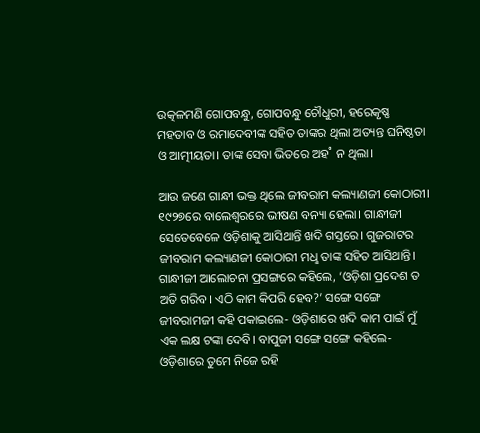ଉତ୍କଳମଣି ଗୋପବନ୍ଧୁ, ଗୋପବନ୍ଧୁ ଚୌଧୁରୀ, ହରେକୃଷ୍ଣ ମହତାବ ଓ ରମାଦେବୀଙ୍କ ସହିତ ତାଙ୍କର ଥିଲା ଅତ୍ୟନ୍ତ ଘନିଷ୍ଠତା ଓ ଆତ୍ମୀୟତା। ତାଙ୍କ ସେବା ଭିତରେ ଅହ˚ ନ ଥିଲା।

ଆଉ ଜଣେ ଗାନ୍ଧୀ ଭକ୍ତ ଥିଲେ ଜୀବରାମ କଲ୍ୟାଣଜୀ କୋଠାରୀ। ୧୯୨୭ରେ ବାଲେଶ୍ବରରେ ଭୀଷଣ ବନ୍ୟା ହେଲା। ଗାନ୍ଧୀଜୀ ସେତେବେଳେ ଓଡ଼ିଶାକୁ ଆସିଥାନ୍ତି ଖଦି ଗସ୍ତରେ। ଗୁଜରାଟର ଜୀବରାମ କଲ୍ୟାଣଜୀ କୋଠାରୀ ମଧୢ ତାଙ୍କ ସହିତ ଆସିଥାନ୍ତି। ଗାନ୍ଧୀଜୀ ଆଲୋଚନା ପ୍ରସଙ୍ଗରେ କହିଲେ, ‘ଓଡ଼ିଶା ପ୍ରଦେଶ ତ ଅତି ଗରିବ। ଏଠି କାମ କିପରି ହେବ?’ ସଙ୍ଗେ ସଙ୍ଗେ ଜୀବରାମଜୀ କହି ପକାଇଲେ- ଓଡ଼ିଶାରେ ଖଦି କାମ ପାଇଁ ମୁଁ ଏକ ଲକ୍ଷ ଟଙ୍କା ଦେବି। ବାପୁଜୀ ସଙ୍ଗେ ସଙ୍ଗେ କହିଲେ- ଓଡ଼ିଶାରେ ତୁମେ ନିଜେ ରହି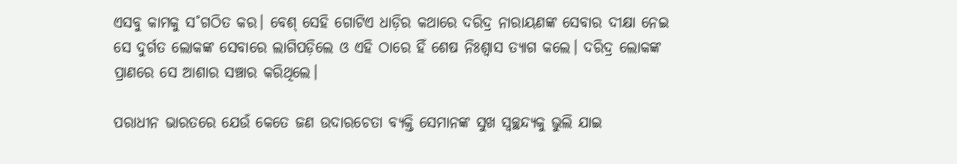ଏସବୁ କାମକୁ ସ˚ଗଠିତ କର। ବେଶ୍ ସେହି ଗୋଟିଏ ଧାଡ଼ିର କଥାରେ ଦରିଦ୍ର ନାରାୟଣଙ୍କ ସେବାର ଦୀକ୍ଷା ନେଇ ସେ ଦୁର୍ଗତ ଲୋକଙ୍କ ସେବାରେ ଲାଗିପଡ଼ିଲେ ଓ ଏହି ଠାରେ ହିଁ ଶେଷ ନିଃଶ୍ବାସ ତ୍ୟାଗ କଲେ। ଦରିଦ୍ର ଲୋକଙ୍କ ପ୍ରାଣରେ ସେ ଆଶାର ସଞ୍ଚାର କରିଥିଲେ।

ପରାଧୀନ ଭାରତରେ ଯେଉଁ କେତେ ଜଣ ଉଦାରଚେତା ବ୍ୟକ୍ତି ସେମାନଙ୍କ ସୁଖ ସ୍ବଚ୍ଛନ୍ଦ୍ୟକୁ ଭୁଲି ଯାଇ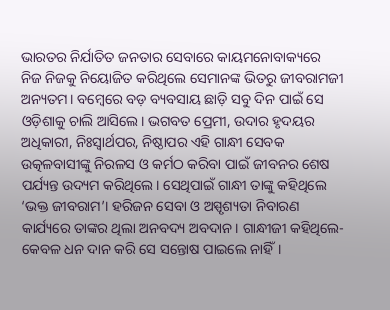ଭାରତର ନିର୍ଯାତିତ ଜନତାର ସେବାରେ କାୟମନୋବାକ୍ୟରେ ନିଜ ନିଜକୁ ନିୟୋଜିତ କରିଥିଲେ ସେମାନଙ୍କ ଭିତରୁ ଜୀବରାମଜୀ ଅନ୍ୟତମ। ବମ୍ବେରେ ବଡ଼ ବ୍ୟବସାୟ ଛାଡ଼ି ସବୁ ଦିନ ପାଇଁ ସେ ଓଡ଼ିଶାକୁ ଚାଲି ଆସିଲେ। ଭଗବତ ପ୍ରେମୀ, ଉଦାର ହୃଦୟର ଅଧିକାରୀ, ନିଃସ୍ବାର୍ଥପର, ନିଷ୍ଠାପର ଏହି ଗାନ୍ଧୀ ସେବକ ଉତ୍କଳବାସୀଙ୍କୁ ନିରଳସ ଓ କର୍ମଠ କରିବା ପାଇଁ ଜୀବନର ଶେଷ ପର୍ଯ୍ୟନ୍ତ ଉଦ୍ୟମ କରିଥିଲେ। ସେଥିପାଇଁ ଗାନ୍ଧୀ ତାଙ୍କୁ କହିଥିଲେ ‘ଭକ୍ତ ଜୀବରାମ’। ହରିଜନ ସେବା ଓ ଅସ୍ପୃଶ୍ୟତା ନିବାରଣ କାର୍ଯ୍ୟରେ ତାଙ୍କର ଥିଲା ଅନବଦ୍ୟ ଅବଦାନ। ଗାନ୍ଧୀଜୀ କହିଥିଲେ- କେବଳ ଧନ ଦାନ କରି ସେ ସନ୍ତୋଷ ପାଇଲେ ନାହିଁ।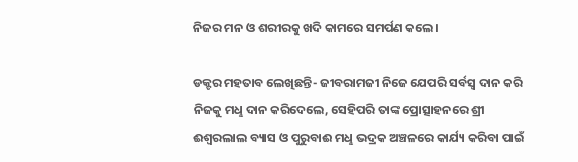ନିଜର ମନ ଓ ଶରୀରକୁ ଖଦି କାମରେ ସମର୍ପଣ କଲେ।

ଡକ୍ଟର ମହତାବ ଲେଖିଛନ୍ତି- ଜୀବରାମଜୀ ନିଜେ ଯେପରି ସର୍ବସ୍ବ ଦାନ କରି ନିଜକୁ ମଧୢ ଦାନ କରିଦେଲେ, ସେହିପରି ତାଙ୍କ ପ୍ରୋତ୍ସାହନରେ ଶ୍ରୀ ଈଶ୍ବରଲାଲ ବ୍ୟାସ ଓ ପୁରୁବାଈ ମଧୢ ଭଦ୍ରକ ଅଞ୍ଚଳରେ କାର୍ଯ୍ୟ କରିବା ପାଇଁ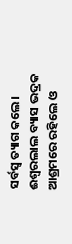ସର୍ବସ୍ବ ତ୍ୟାଗ କଲେ। ଈଶ୍ବରଲାଲ ବ୍ୟାସ ଭଦ୍ରକ ଆଶ୍ରମରେ ରହିଲେ ଓ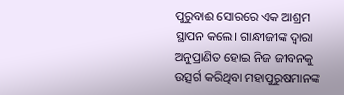ପୁରୁବାଈ ସୋରରେ ଏକ ଆଶ୍ରମ ସ୍ଥାପନ କଲେ। ଗାନ୍ଧୀଜୀଙ୍କ ଦ୍ବାରା ଅନୁପ୍ରାଣିତ ହୋଇ ନିଜ ଜୀବନକୁ ଉତ୍ସର୍ଗ କରିଥିବା ମହାପୁରୁଷମାନଙ୍କ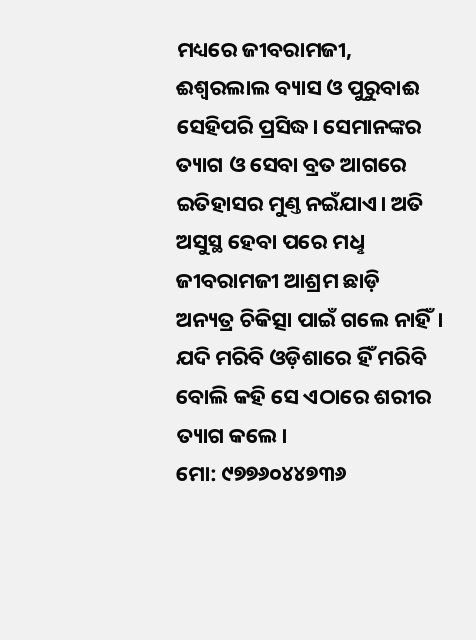ମଧ୍ୟରେ ଜୀବରାମଜୀ, ଈଶ୍ବରଲାଲ ବ୍ୟାସ ଓ ପୁରୁବାଈ ସେହିପରି ପ୍ରସିଦ୍ଧ। ସେମାନଙ୍କର ତ୍ୟାଗ ଓ ସେବା ବ୍ରତ ଆଗରେ ଇତିହାସର ମୁଣ୍ତ ନଇଁଯାଏ। ଅତି ଅସୁସ୍ଥ ହେବା ପରେ ମଧୢ ଜୀବରାମଜୀ ଆଶ୍ରମ ଛାଡ଼ି ଅନ୍ୟତ୍ର ଚିକିତ୍ସା ପାଇଁ ଗଲେ ନାହିଁ। ଯଦି ମରିବି ଓଡ଼ିଶାରେ ହିଁ ମରିବି ବୋଲି କହି ସେ ଏଠାରେ ଶରୀର ତ୍ୟାଗ କଲେ।
ମୋ: ୯୭୭୬୦୪୪୭୩୬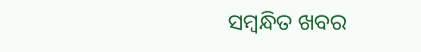ସମ୍ବନ୍ଧିତ ଖବର